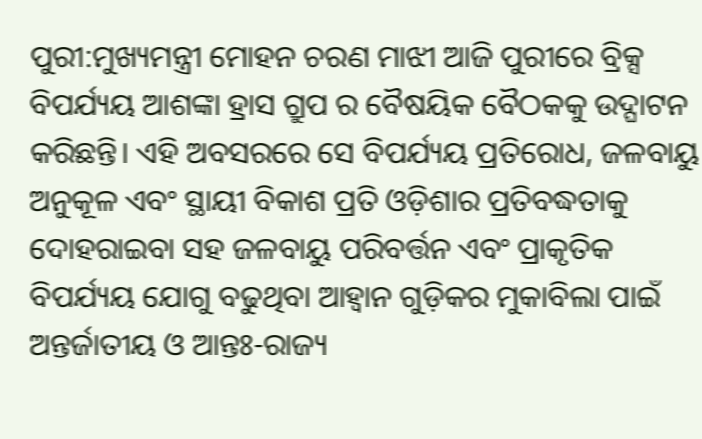ପୁରୀ:ମୁଖ୍ୟମନ୍ତ୍ରୀ ମୋହନ ଚରଣ ମାଝୀ ଆଜି ପୁରୀରେ ବ୍ରିକ୍ସ ବିପର୍ଯ୍ୟୟ ଆଶଙ୍କା ହ୍ରାସ ଗ୍ରୁପ ର ବୈଷୟିକ ବୈଠକକୁ ଉଦ୍ଘାଟନ କରିଛନ୍ତି। ଏହି ଅବସରରେ ସେ ବିପର୍ଯ୍ୟୟ ପ୍ରତିରୋଧ, ଜଳବାୟୁ ଅନୁକୂଳ ଏବଂ ସ୍ଥାୟୀ ବିକାଶ ପ୍ରତି ଓଡ଼ିଶାର ପ୍ରତିବଦ୍ଧତାକୁ ଦୋହରାଇବା ସହ ଜଳବାୟୁ ପରିବର୍ତ୍ତନ ଏବଂ ପ୍ରାକୃତିକ ବିପର୍ଯ୍ୟୟ ଯୋଗୁ ବଢୁଥିବା ଆହ୍ୱାନ ଗୁଡ଼ିକର ମୁକାବିଲା ପାଇଁ ଅନ୍ତର୍ଜାତୀୟ ଓ ଆନ୍ତଃ-ରାଜ୍ୟ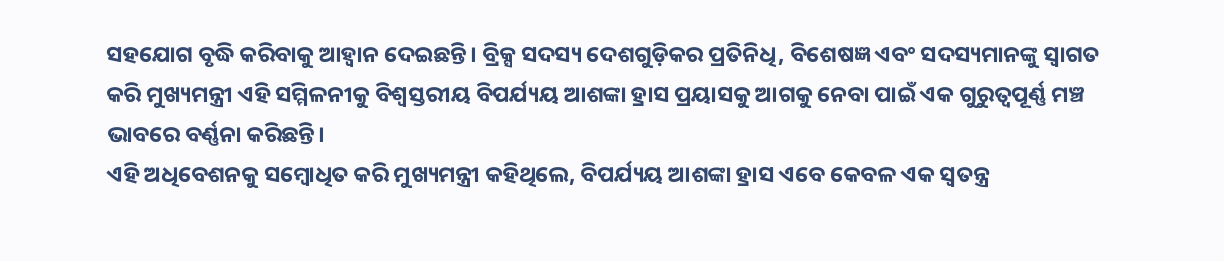ସହଯୋଗ ବୃଦ୍ଧି କରିବାକୁ ଆହ୍ୱାନ ଦେଇଛନ୍ତି। ବ୍ରିକ୍ସ ସଦସ୍ୟ ଦେଶଗୁଡ଼ିକର ପ୍ରତିନିଧି, ବିଶେଷଜ୍ଞ ଏବଂ ସଦସ୍ୟମାନଙ୍କୁ ସ୍ୱାଗତ କରି ମୁଖ୍ୟମନ୍ତ୍ରୀ ଏହି ସମ୍ମିଳନୀକୁ ବିଶ୍ୱସ୍ତରୀୟ ବିପର୍ଯ୍ୟୟ ଆଶଙ୍କା ହ୍ରାସ ପ୍ରୟାସକୁ ଆଗକୁ ନେବା ପାଇଁ ଏକ ଗୁରୁତ୍ୱପୂର୍ଣ୍ଣ ମଞ୍ଚ ଭାବରେ ବର୍ଣ୍ଣନା କରିଛନ୍ତି।
ଏହି ଅଧିବେଶନକୁ ସମ୍ବୋଧିତ କରି ମୁଖ୍ୟମନ୍ତ୍ରୀ କହିଥିଲେ, ବିପର୍ଯ୍ୟୟ ଆଶଙ୍କା ହ୍ରାସ ଏବେ କେବଳ ଏକ ସ୍ୱତନ୍ତ୍ର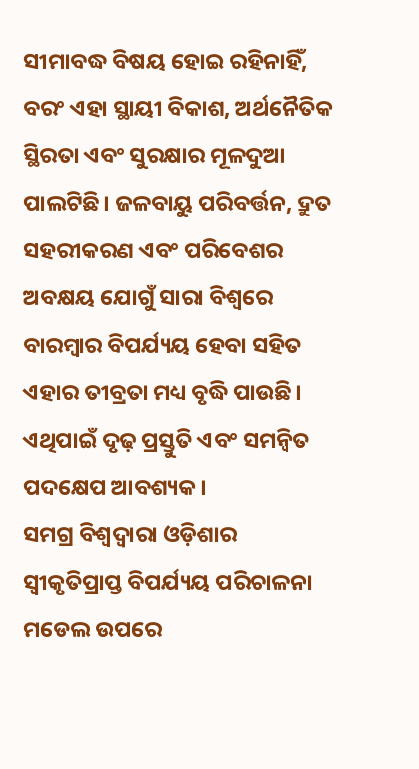ସୀମାବଦ୍ଧ ବିଷୟ ହୋଇ ରହିନାହିଁ, ବରଂ ଏହା ସ୍ଥାୟୀ ବିକାଶ, ଅର୍ଥନୈତିକ ସ୍ଥିରତା ଏବଂ ସୁରକ୍ଷାର ମୂଳଦୁଆ ପାଲଟିଛି। ଜଳବାୟୁ ପରିବର୍ତ୍ତନ, ଦ୍ରୁତ ସହରୀକରଣ ଏବଂ ପରିବେଶର ଅବକ୍ଷୟ ଯୋଗୁଁ ସାରା ବିଶ୍ୱରେ ବାରମ୍ବାର ବିପର୍ଯ୍ୟୟ ହେବା ସହିତ ଏହାର ତୀବ୍ରତା ମଧ୍ୟ ବୃଦ୍ଧି ପାଉଛି। ଏଥିପାଇଁ ଦୃଢ଼ ପ୍ରସ୍ତୁତି ଏବଂ ସମନ୍ୱିତ ପଦକ୍ଷେପ ଆବଶ୍ୟକ।
ସମଗ୍ର ବିଶ୍ୱଦ୍ୱାରା ଓଡ଼ିଶାର ସ୍ୱୀକୃତିପ୍ରାପ୍ତ ବିପର୍ଯ୍ୟୟ ପରିଚାଳନା ମଡେଲ ଉପରେ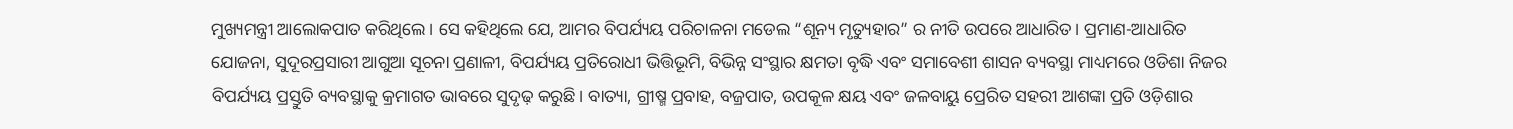ମୁଖ୍ୟମନ୍ତ୍ରୀ ଆଲୋକପାତ କରିଥିଲେ। ସେ କହିଥିଲେ ଯେ, ଆମର ବିପର୍ଯ୍ୟୟ ପରିଚାଳନା ମଡେଲ “ଶୂନ୍ୟ ମୃତ୍ୟୁହାର” ର ନୀତି ଉପରେ ଆଧାରିତ। ପ୍ରମାଣ-ଆଧାରିତ ଯୋଜନା, ସୁଦୂରପ୍ରସାରୀ ଆଗୁଆ ସୂଚନା ପ୍ରଣାଳୀ, ବିପର୍ଯ୍ୟୟ ପ୍ରତିରୋଧୀ ଭିତ୍ତିଭୂମି, ବିଭିନ୍ନ ସଂସ୍ଥାର କ୍ଷମତା ବୃଦ୍ଧି ଏବଂ ସମାବେଶୀ ଶାସନ ବ୍ୟବସ୍ଥା ମାଧ୍ୟମରେ ଓଡିଶା ନିଜର ବିପର୍ଯ୍ୟୟ ପ୍ରସ୍ତୁତି ବ୍ୟବସ୍ଥାକୁ କ୍ରମାଗତ ଭାବରେ ସୁଦୃଢ଼ କରୁଛି। ବାତ୍ୟା, ଗ୍ରୀଷ୍ମ ପ୍ରବାହ, ବଜ୍ରପାତ, ଉପକୂଳ କ୍ଷୟ ଏବଂ ଜଳବାୟୁ ପ୍ରେରିତ ସହରୀ ଆଶଙ୍କା ପ୍ରତି ଓଡ଼ିଶାର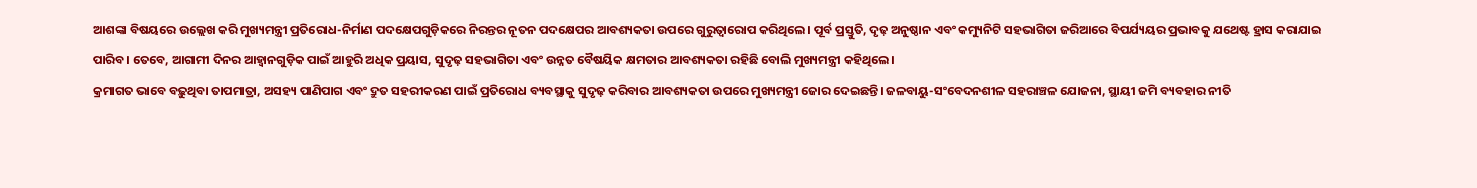ଆଶଙ୍କା ବିଷୟରେ ଉଲ୍ଲେଖ କରି ମୁଖ୍ୟମନ୍ତ୍ରୀ ପ୍ରତିରୋଧ-ନିର୍ମାଣ ପଦକ୍ଷେପଗୁଡ଼ିକରେ ନିରନ୍ତର ନୂତନ ପଦକ୍ଷେପର ଆବଶ୍ୟକତା ଉପରେ ଗୁରୁତ୍ୱାରୋପ କରିଥିଲେ। ପୂର୍ବ ପ୍ରସ୍ତୁତି, ଦୃଢ଼ ଅନୁଷ୍ଠାନ ଏବଂ କମ୍ୟୁନିଟି ସହଭାଗିତା ଜରିଆରେ ବିପର୍ଯ୍ୟୟର ପ୍ରଭାବକୁ ଯଥେଷ୍ଟ ହ୍ରାସ କରାଯାଇ ପାରିବ। ତେବେ, ଆଗାମୀ ଦିନର ଆହ୍ୱାନଗୁଡ଼ିକ ପାଇଁ ଆହୁରି ଅଧିକ ପ୍ରୟାସ, ସୁଦୃଢ଼ ସହଭାଗିତା ଏବଂ ଉନ୍ନତ ବୈଷୟିକ କ୍ଷମତାର ଆବଶ୍ୟକତା ରହିଛି ବୋଲି ମୁଖ୍ୟମନ୍ତ୍ରୀ କହିଥିଲେ।
କ୍ରମାଗତ ଭାବେ ବଢ଼ୁଥିବା ତାପମାତ୍ରା, ଅସହ୍ୟ ପାଣିପାଗ ଏବଂ ଦ୍ରୁତ ସହରୀକରଣ ପାଇଁ ପ୍ରତିରୋଧ ବ୍ୟବସ୍ଥାକୁ ସୁଦୃଢ଼ କରିବାର ଆବଶ୍ୟକତା ଉପରେ ମୁଖ୍ୟମନ୍ତ୍ରୀ ଜୋର ଦେଇଛନ୍ତି। ଜଳବାୟୁ-ସଂବେଦନଶୀଳ ସହରାଞ୍ଚଳ ଯୋଜନା, ସ୍ଥାୟୀ ଜମି ବ୍ୟବହାର ନୀତି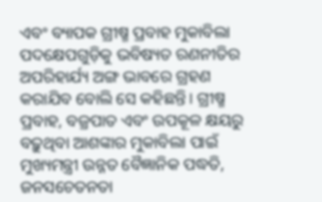ଏବଂ ବ୍ୟାପକ ଗ୍ରୀଷ୍ମ ପ୍ରବାହ ମୁକାବିଲା ପଦକ୍ଷେପଗୁଡ଼ିକୁ ଭବିଷ୍ୟତ ରଣନୀତିର ଅପରିହାର୍ଯ୍ୟ ଅଙ୍ଗ ଭାବରେ ଗ୍ରହଣ କରାଯିବ ବୋଲି ସେ କହିଛନ୍ତି। ଗ୍ରୀଷ୍ମ ପ୍ରବାହ, ବଜ୍ରପାତ ଏବଂ ଉପକୂଳ କ୍ଷୟରୁ ବଢ଼ୁଥିବା ଆଶଙ୍କାର ମୁକାବିଲା ପାଇଁ ମୁଖ୍ୟମନ୍ତ୍ରୀ ଉନ୍ନତ ବୈଜ୍ଞାନିକ ପଦ୍ଧତି, ଜନସଚେତନତା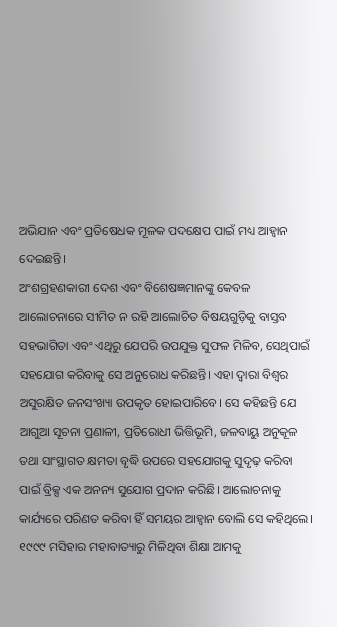ଅଭିଯାନ ଏବଂ ପ୍ରତିଷେଧକ ମୂଳକ ପଦକ୍ଷେପ ପାଇଁ ମଧ୍ୟ ଆହ୍ୱାନ ଦେଇଛନ୍ତି।
ଅଂଶଗ୍ରହଣକାରୀ ଦେଶ ଏବଂ ବିଶେଷଜ୍ଞମାନଙ୍କୁ କେବଳ ଆଲୋଚନାରେ ସୀମିତ ନ ରହି ଆଲୋଚିତ ବିଷୟଗୁଡ଼ିକୁ ବାସ୍ତବ ସହଭାଗିତା ଏବଂ ଏଥିରୁ ଯେପରି ଉପଯୁକ୍ତ ସୁଫଳ ମିଳିବ, ସେଥିପାଇଁ ସହଯୋଗ କରିବାକୁ ସେ ଅନୁରୋଧ କରିଛନ୍ତି। ଏହା ଦ୍ୱାରା ବିଶ୍ୱର ଅସୁରକ୍ଷିତ ଜନସଂଖ୍ୟା ଉପକୃତ ହୋଇପାରିବେ। ସେ କହିଛନ୍ତି ଯେ ଆଗୁଆ ସୂଚନା ପ୍ରଣାଳୀ, ପ୍ରତିରୋଧୀ ଭିତ୍ତିଭୂମି, ଜଳବାୟୁ ଅନୁକୂଳ ତଥା ସାଂସ୍ଥାଗତ କ୍ଷମତା ବୃଦ୍ଧି ଉପରେ ସହଯୋଗକୁ ସୁଦୃଢ଼ କରିବା ପାଇଁ ବ୍ରିକ୍ସ ଏକ ଅନନ୍ୟ ସୁଯୋଗ ପ୍ରଦାନ କରିଛି। ଆଲୋଚନାକୁ କାର୍ଯ୍ୟରେ ପରିଣତ କରିବା ହିଁ ସମୟର ଆହ୍ୱାନ ବୋଲି ସେ କହିଥିଲେ।
୧୯୯୯ ମସିହାର ମହାବାତ୍ୟାରୁ ମିଳିଥିବା ଶିକ୍ଷା ଆମକୁ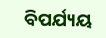ବିପର୍ଯ୍ୟୟ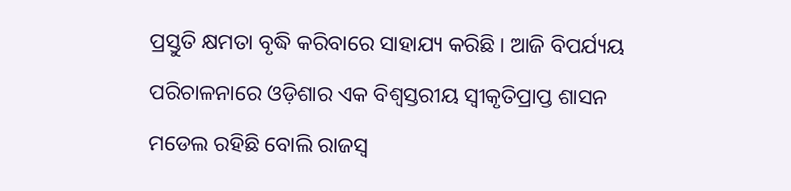ପ୍ରସ୍ତୁତି କ୍ଷମତା ବୃଦ୍ଧି କରିବାରେ ସାହାଯ୍ୟ କରିଛି। ଆଜି ବିପର୍ଯ୍ୟୟ ପରିଚାଳନାରେ ଓଡ଼ିଶାର ଏକ ବିଶ୍ୱସ୍ତରୀୟ ସ୍ୱୀକୃତିପ୍ରାପ୍ତ ଶାସନ ମଡେଲ ରହିଛି ବୋଲି ରାଜସ୍ୱ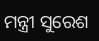ମନ୍ତ୍ରୀ ସୁରେଶ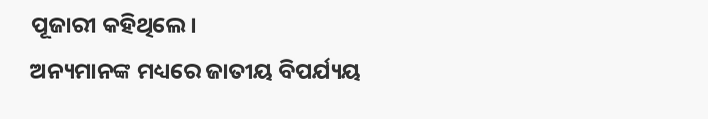ପୂଜାରୀ କହିଥିଲେ।
ଅନ୍ୟମାନଙ୍କ ମଧ୍ୟରେ ଜାତୀୟ ବିପର୍ଯ୍ୟୟ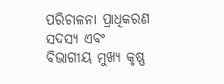ପରିଚାଳନା ପ୍ରାଧିକରଣ ସଦସ୍ୟ ଏବଂ ବିଭାଗୀୟ ମୁଖ୍ୟ କୃଷ୍ଣ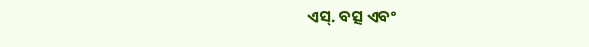ଏସ୍. ବତ୍ସ ଏବଂ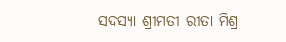ସଦସ୍ୟା ଶ୍ରୀମତୀ ରୀତା ମିଶ୍ର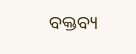ବକ୍ତବ୍ୟ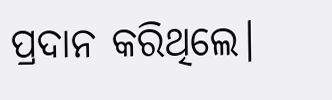ପ୍ରଦାନ କରିଥିଲେ।